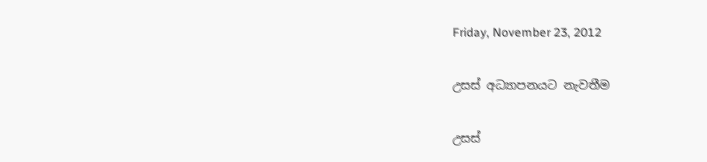Friday, November 23, 2012

උසස් අධ්‍යාපනයට නැවතීම

උසස්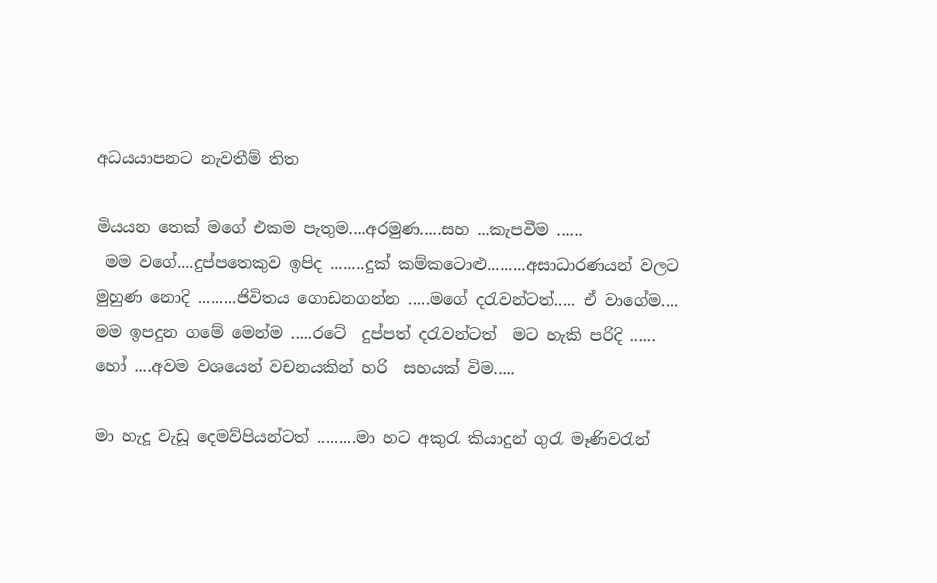අධ‍‍යයාපනට නැවතීම් තිත

මියයන තෙක් මගේ එකම පැතුම....අරමුණ.....සහ ...කැපවීම ......
 මම වගේ....දුප්පතෙකුව ඉපිද ........දුක් කම්කටොළු.........අසාධාරණයන් වලට මුහුණ නොදි .........ජිවිතය ගොඩනගන්න .....මගේ දරැවන්ටත්..... ඒ වාගේම.... මම ඉපදුන ගමේ මෙන්ම .....රටේ  දුප්පත් දරැවන්ටත්  මට හැකි පරිදි ...... හෝ ....අවම වශයෙන් වචනයකින් හරි  සහයක් විම.....

මා හැදූ වැඩූ දෙමව්පියන්ටත් .........මා හට අකුරැ කියාදුන් ගුරැ මෑණිවරැන්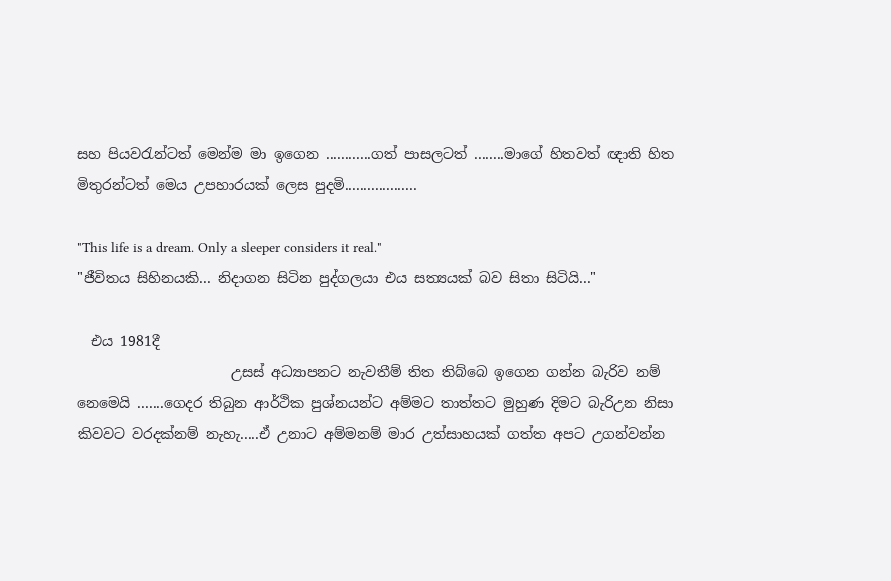සහ පියවරැන්ටත් මෙන්ම මා ඉගෙන ............ගත් පාසලටත් ........මාගේ හිතවත් ඥාති හිත මිතුරන්ටත් මෙය උපහාරයක් ලෙස පුදමි...................

"This life is a dream. Only a sleeper considers it real."
"ජීවිතය සිහිනයකි... නිදාගන සිටින පුද්ගලයා එය සත්‍යයක් බව සිතා සිටියි..."

  එය 1981දී
                      උසස් අධ්‍යාපනට නැවතීම් තිත තිබ්බෙ ඉගෙන ගන්න බැරිව නම් නෙමෙයි .......ගෙදර තිබුන ආර්ථික පුශ්නයන්ට අම්මට තාත්තට මුහුණ දිමට බැරිඋන නිසා කිවවට වරදක්නම් නැහැ.....ඒ උනාට අම්මනම් මාර උත්සාහයක් ගත්ත අපට උගන්වන්න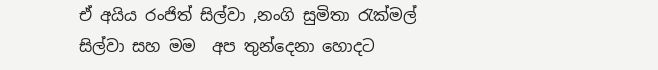ඒ අයිය රංජිත් සිල්වා ,නංගි සුමිතා රැක්මල් සිල්වා සහ මම  අප තුන්දෙනා හොදට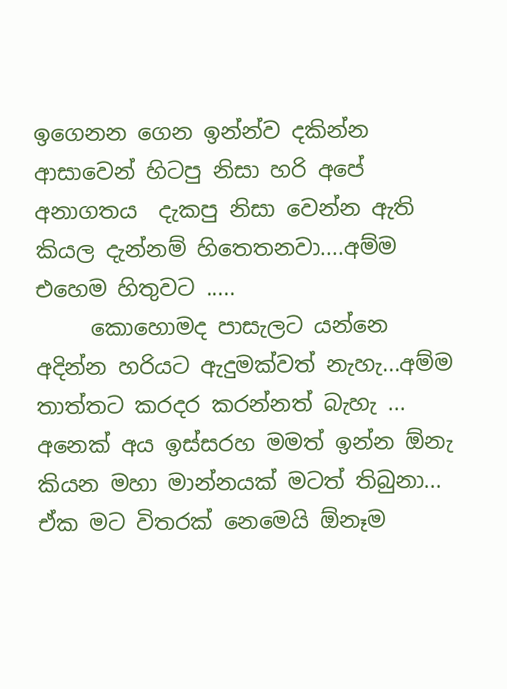ඉගෙනන ගෙන ඉන්න්ව දකින්න ආසාවෙන් හිටපු නිසා හරි අපේ අනාගතය  දැකපු නිසා වෙන්න ඇති  කියල දැන්නම් හිතෙතනවා....අම්ම එහෙම හිතුවට .....
     කොහොමද පාසැලට යන්නෙ අදින්න හරියට ඇදුමක්වත් නැහැ...අම්ම තාත්තට කරදර කරන්නත් බැහැ ... අනෙක් අය ඉස්සරහ මමත් ඉන්න ඕනැ කියන මහා මාන්නයක් මටත් තිබුනා... ඒක මට විතරක් නෙමෙයි ඕනෑම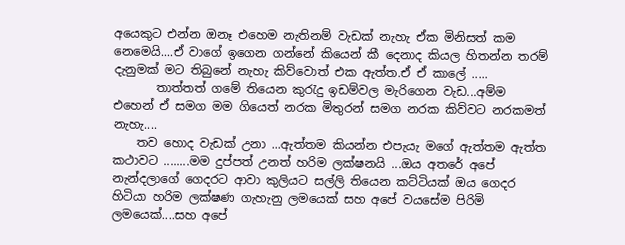අයෙකුට එන්න ඔනෑ එහෙම නැතිනම් වැඩක් නැහැ ඒක මිනිසත් කම නෙමෙයි....ඒ වාගේ ඉගෙන ගන්නේ කියෙන් කී දෙනාද කියල හිතන්න තරම් දැනුමක් මට තිබුනේ නැහැ කිව්වොත් එක ඇත්ත.ඒ ඒ කාලේ .....
       තාත්තත් ගමේ තියෙන කුරැදු ඉඩම්වල මැරිගෙන වැඩ...අම්ම එහෙන් ඒ සමග මම ගියෙත් නරක මිතුරන් සමග නරක කිව්වට නරකමත් නැහැ....
    තව හොද වැඩක් උනා ...ඇත්තම කියන්න එපැයැ මගේ ඇත්තම ඇත්ත කථාවට ........මම දුප්පත් උනත් හරිම ලක්ෂනයි ...ඔය අතරේ අපේ නැන්දලාගේ ගෙදරට ආවා කුලියට සල්ලි තියෙන කට්ටියක් ඔය ගෙදර හිටියා හරිම ලක්ෂණ ගැහැනු ලමයෙක් සහ අපේ වයසේම පිරිමි ලමයෙක්....සහ අපේ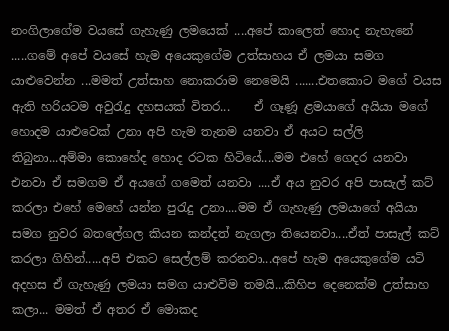නංගිලාගේම වයසේ ගැහැණු ලමයෙක් ....අපේ කාලෙත් හොද නැහැනේ .....ගමේ අපේ වයසේ හැම අයෙකුගේම උත්සාහය ඒ ලමයා සමග යාළුවෙන්න ...මමත් උත්සාහ නොකරාම නෙමෙයි .......එතකොට මගේ වයස ඇති හරියටම අවුරැදු දහසයක් විතර...    ඒ ගෑණූ ළමයාගේ අයියා මගේ හොදම යාළුවෙක් උනා අපි හැම තැනම යනවා ඒ අයට සල්ලි තිබුනා...අම්මා කොහේද හොද රටක හිටියේ....මම එහේ ගෙදර යනවා එනවා ඒ සමගම ඒ අයගේ ගමෙත් යනවා ....ඒ අය නුවර අපි පාසැල් කට් කරලා එහේ මෙහේ යන්න පුරැදු උනා....මම ඒ ගැහැණු ලමයාගේ අයියා සමග නුවර බතලේගල කියන කන්දත් නැගලා තියෙනවා....ඒත් පාසැල් කට් කරලා ගිහින්.....අපි එකට සෙල්ලම් කරනවා...අපේ හැම අයෙකුගේම යටි අදහස ඒ ගැහැණු ලමයා සමග යාළුවිම තමයි...කිහිප දෙනෙක්ම උත්සාහ කලා... මමත් ඒ අතර ඒ මොකද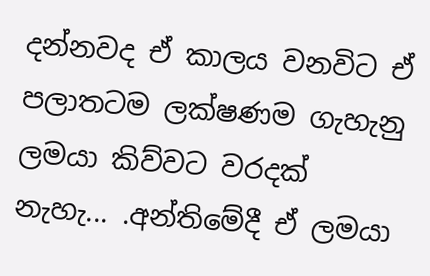දන්නවද ඒ කාලය වනවිට ඒ පලාතටම ලක්ෂණම ගැහැනු ලමයා කිව්වට වරදක් නැහැ... .අන්තිමේදී ඒ ලමයා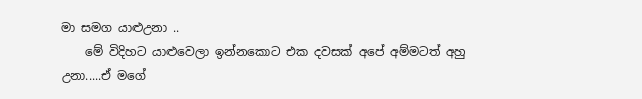මා සමග යාළුඋනා ..
    මේ විදිහට යාළුවෙලා ඉන්නකොට එක දවසක් අපේ අම්මටත් අහු උනා.....ඒ මගේ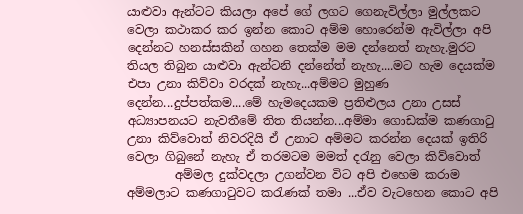යාළුවා ඇන්ටට කියලා අපේ ගේ ලගට ගෙනැවිල්ලා මුල්ලකට වෙලා කථාකර කර ඉන්න කොට අම්ම හොරෙන්ම ඇවිල්ලා අපි දෙන්නට හනස්සකින් ගහන තෙක්ම මම දන්නෙත් නැහැ.මුරට තියල තිබුන යාළුවා ඇන්ටනි දන්නේත් නැහැ....මට හැම දෙයක්ම එපා උනා කිව්වා වරදක් නැහැ...අම්මට මුහුණ දෙන්න...දුප්පත්කම....මේ හැමදෙයකම ප්‍රතිළුලය උනා උසස් අධ්‍යාපනයට නැවතීමේ තිත තියන්න...අම්මා ගොඩක්ම කණගාටු උනා කිව්වොත් නිවරදියි ඒ උනාට අම්මට කරන්න දෙයක් ඉතිරි වෙලා ගිබුනේ නැහැ ඒ තරමටම මමත් දරැනු වෙලා කිව්වොත්
        අම්මල දුක්වදලා උගන්වන විට අපි එහෙම කරාම අම්මලාට කණගාටුවට කරැණක් තමා ...ඒව වැටහෙන කොට අපි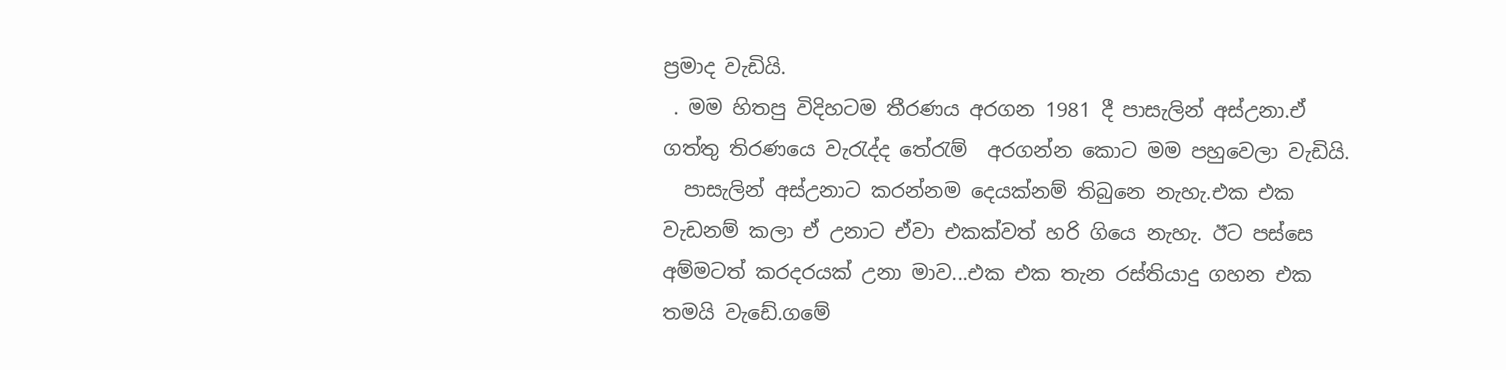ප්‍රමාද වැඩියි.
 . මම හිතපු විදිහටම තීරණය අරගන 1981 දී පාසැලින් අස්උනා.ඒ ගත්තු තිරණයෙ වැරැද්ද තේරැම්  අරගන්න කොට මම පහුවෙලා වැඩියි.
  පාසැ‍ලින් අස්උනාට කරන්නම දෙයක්නම් තිබුනෙ නැහැ.එක එක වැඩනම් කලා ඒ උනාට ඒවා එකක්වත් හරි ගියෙ නැහැ. ඊට පස්සෙ අම්මටත් කරදරයක් උනා මාව...එක එක තැන රස්තියාදු ගහන එක තමයි වැඩේ.ගමේ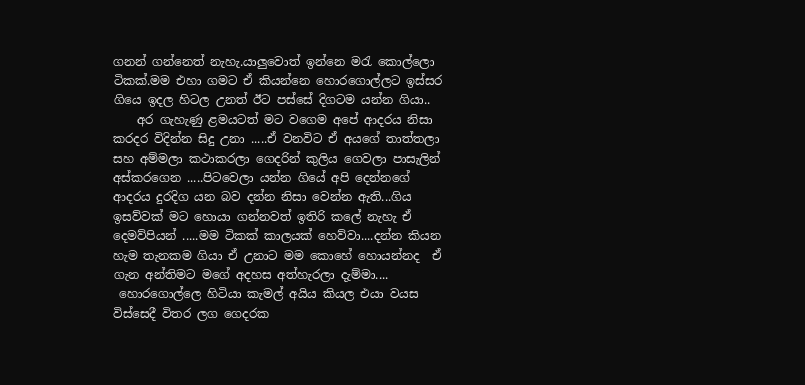ගනන් ගන්නෙත් නැහැ.යාලුවොත් ඉන්නෙ මරැ කොල්ලො ටිකක්.මම එහා ගමට ඒ කියන්නෙ හොරගොල්ලට ඉස්සර ගියෙ ඉදල හිටල උනත් ඊට පස්සේ දිගටම යන්න ගියා..
    අර ගැහැණු ළමයටත් මට වගෙම අපේ ආදරය නිසා කරදර විදින්න සිදු උනා .....ඒ වනවිට ඒ අයගේ තාත්තලා සහ අම්මලා කථාකරලා ගෙදරින් කුලිය ගෙවලා පාසැලින් අස්කරගෙන .....පිටවෙලා යන්න ගියේ අපි දෙන්නගේ ආදරය දුරදිග යන බව දන්න නිසා වෙන්න ඇති...ගිය ඉසව්වක් මට හොයා ගන්නවත් ඉතිරි කලේ නැහැ ඒ දෙමව්පියන් .....මම ටිකක් කාලයක් හෙව්වා....දන්න කියන හැම තැනකම ගියා ඒ උනාට මම කොහේ හොයන්නද  ඒ ගැන අන්තිමට මගේ අදහස අත්හැරලා දැම්මා....
 හොරගොල්ලෙ හිටියා කැමල් අයිය කියල එයා වයස විස්සෙදී විතර ලග ගෙදරක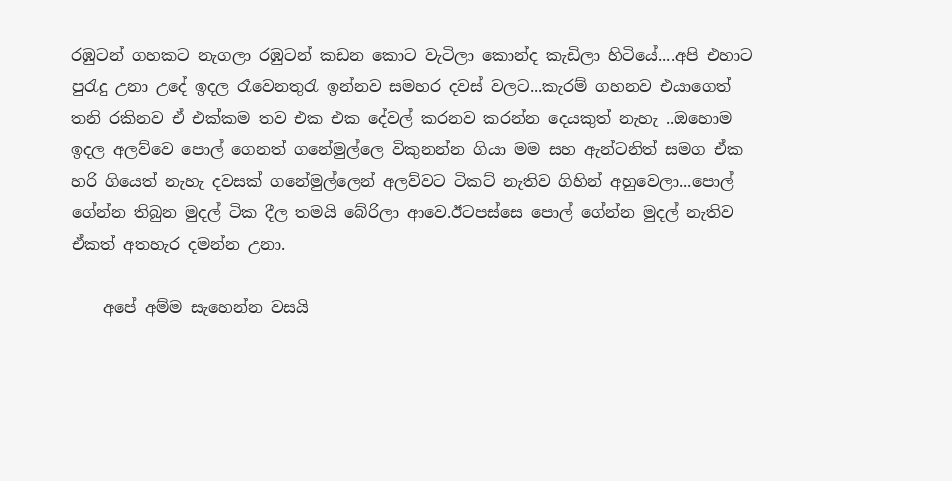රඹුටන් ගහකට නැගලා රඹුටන් කඩන කොට වැටිලා කොන්ද කැඩිලා හිටියේ....අපි එහාට පුරැදු උනා උදේ ඉදල රෑවෙනතුරැ ඉන්නව සමහර දවස් වලට...කැරම් ගහනව එයාගෙත් තනි රකිනව ඒ එක්කම තව එක එක දේවල් කරනව කරන්න දෙයකුත් නැහැ ..ඔහොම ඉදල අලව්වෙ පොල් ගෙනත් ගනේමුල්ලෙ විකුනන්න ගියා මම සහ ඇන්ටනිත් සමග ඒක හරි ගියෙත් නැහැ දවසක් ගනේමුල්ලෙන් අලව්වට ටිකට් නැතිව ගිහින් අහුවෙලා...පොල් ගේන්න තිබුන මුදල් ටික දීල තමයි බේරිලා ආවෙ.ඊටපස්සෙ පොල් ගේන්න මුදල් නැතිව ඒකත් අතහැර දමන්න උනා.

    අපේ අම්ම සැහෙන්න වසයි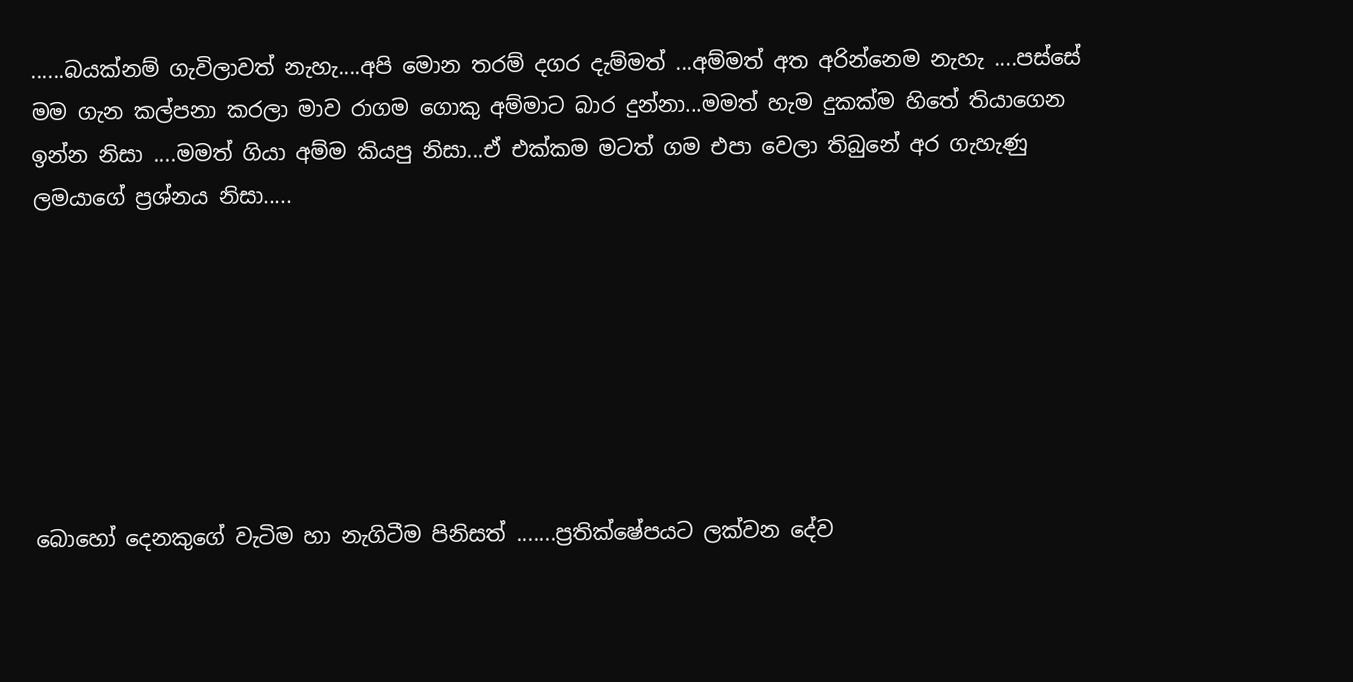......බයක්නම් ගැවිලාවත් නැහැ....අපි මොන තරම් දගර දැම්මත් ...අම්මත් අත අරින්නෙම නැහැ ....පස්සේ මම ගැන කල්පනා කරලා මාව රාගම ගොකු අම්මාට බාර දුන්නා...මමත් හැම දුකක්ම හිතේ තියාගෙන ඉන්න නිසා ....මමත් ගියා අම්ම කියපු නිසා...ඒ එක්කම මටත් ගම එපා වෙලා තිබුනේ අර ගැහැණු ලමයාගේ ප්‍රශ්නය නිසා.....







බොහෝ දෙනකුගේ වැටිම හා නැගිටීම පිනිසත් .......ප්‍රතික්ෂේපයට ලක්වන දේව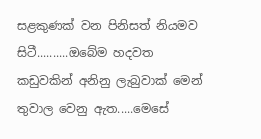සළකුණක් වන පිනිසත් නියමව සිටී..........ඔබේම හදවත කඩුවකින් අනිනු ලැබුවාක් මෙන් තුවාල වෙනු ඇත.....මෙසේ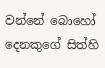වන්නේ බොහෝ දෙනකුගේ සිත්හි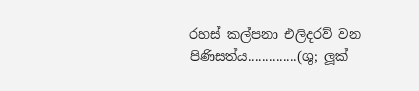රහස් කල්පනා එලිදරව් වන පිණිසත්ය..............(ශු; ලූක්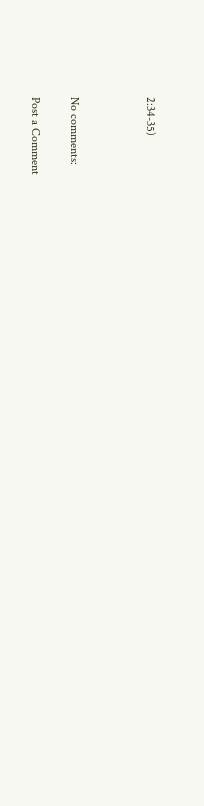2:34-35)



No comments:

Post a Comment